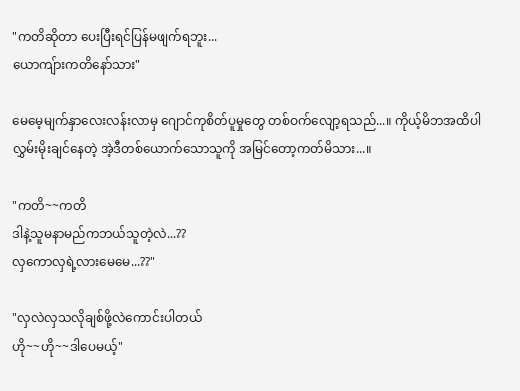"ကတိဆိုတာ ပေးပြီးရင်ပြန်မဖျက်ရဘူး...
ယောကျ်ားကတိနော်သား"

မေမေ့မျက်နှာလေးလန်းလာမှ ဂျောင်ကုစိတ်ပူမှုတွေ တစ်ဝက်လျော့ရသည်...။ ကိုယ့်မိဘအထိပါ လွှမ်းမိုးချင်နေတဲ့ အဲ့ဒီတစ်ယောက်သောသူကို အမြင်တော့ကတ်မိသား...။

"ကတိ~~ကတိ
ဒါနဲ့သူမနာမည်ကဘယ်သူတဲ့လဲ...??
လှကောလှရဲ့လားမေမေ...??"

"လှလဲလှသလိုချစ်ဖို့လဲကောင်းပါတယ်
ဟို~~ဟို~~ဒါပေမယ့်"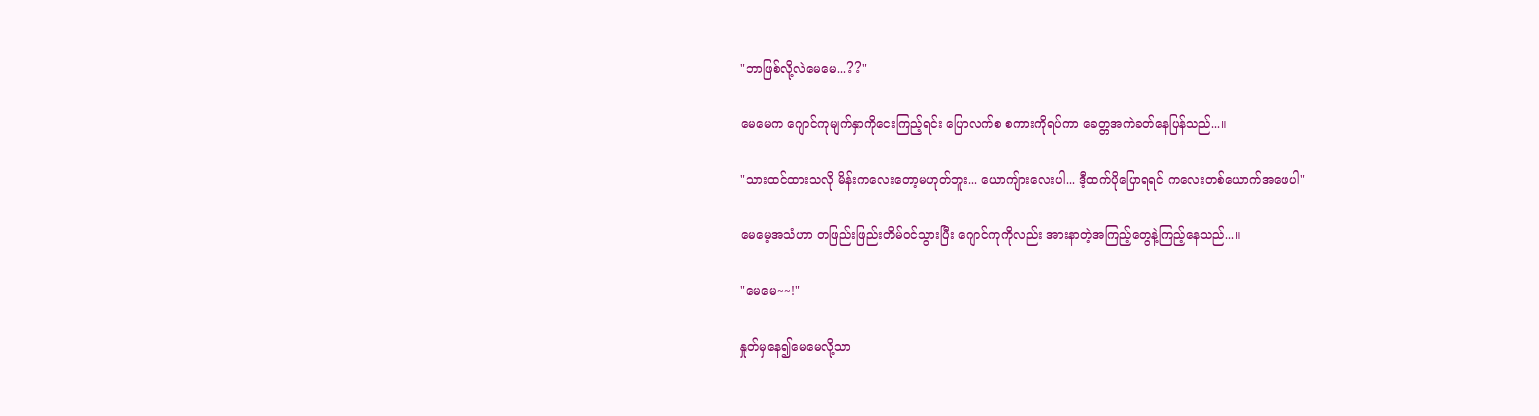"ဘာဖြစ်လို့လဲမေမေ...??"

မေမေက‌ ဂျောင်ကုမျက်နှာကိုငေးကြည့်ရင်း ပြောလက်စ စကားကိုရပ်ကာ ခေတ္တအကဲခတ်နေပြန်သည်...။

"သားထင်ထားသလို မိန်းကလေးတော့မဟုတ်ဘူး... ယောကျ်ားလေးပါ... ဒီ့ထက်ပိုပြောရရင် ကလေးတစ်ယောက်အဖေပါ"

မေမေ့အသံဟာ တဖြည်းဖြည်းတိမ်ဝင်သွားပြီး ဂျောင်ကုကိုလည်း အားနာတဲ့အကြည့်တွေနဲ့ကြည့်နေသည်...။

"မေမေ~~!"

နှုတ်မှနေ၍မေမေလို့သာ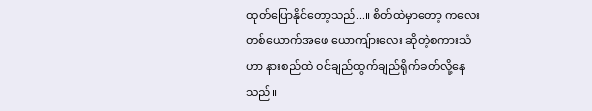ထုတ်ပြောနိုင်တော့သည်...။ စိတ်ထဲမှာတော့ ကလေးတစ်ယောက်အဖေ ယောကျ်ားလေး ဆိုတဲ့စကားသံဟာ နားစည်ထဲ ဝင်ချည်ထွက်ချည်ရိုက်ခတ်လို့နေသည်။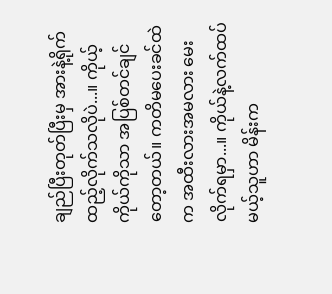ချည်ပြီးတုတ်ပြီးမှ အားနဲ့ရိုက်ထည့်လိုက်သလိုပဲ...။ ကိုယ့်ကိုယ်ကိုသာ အပြစ်တင်ချင်တော့တယ်။ ကတိမပေးခင်ထဲက အထီးလားအမလား မေးလိုက်ရမှာ...။ ကိုယ်နဲ့လက်ထပ်မယ့်သူဟာ မိန်းက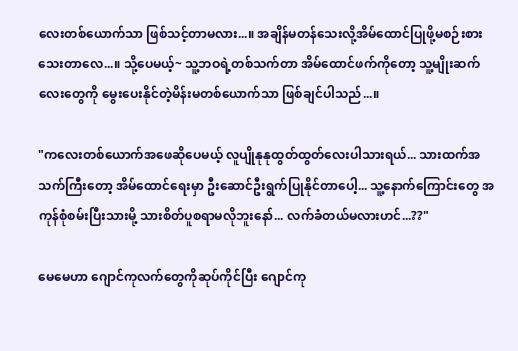လေးတစ်ယောက်သာ ဖြစ်သင့်တာမလား...။ အချိန်မတန်သေးလို့အိမ်ထောင်ပြုဖို့မစဉ်းစားသေးတာလေ...။ သို့ပေမယ့်~ သူ့ဘဝရဲ့တစ်သက်တာ အိမ်ထောင်ဖက်ကိုတော့ သူ့မျိုးဆက်လေးတွေကို မွေးပေးနိုင်တဲ့မိန်းမတစ်ယောက်သာ ဖြစ်ချင်ပါသည်...။

"ကလေးတစ်ယောက်အဖေဆိုပေမယ့် လူပျိုနုနုထွတ်ထွတ်လေးပါသားရယ်... သားထက်အသက်ကြီးတော့ အိမ်ထောင်ရေးမှာ ဦးဆောင်ဦးရွက်ပြုနိုင်တာပေါ့... သူ့နောက်ကြောင်းတွေ အကုန်စုံစမ်းပြီးသားမို့ သားစိတ်ပူစရာမလိုဘူးနော်... လက်ခံတယ်မလားဟင်...??"

မေမေဟာ ဂျောင်ကုလက်တွေကိုဆုပ်ကိုင်ပြီး ဂျောင်ကု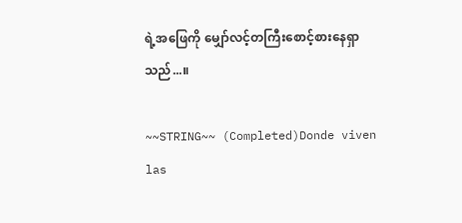ရဲ့အဖြေကို မျှော်လင့်တကြီးစောင့်စားနေရှာသည်...။

~~STRING~~ (Completed)Donde viven las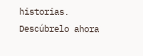historias. Descúbrelo ahora